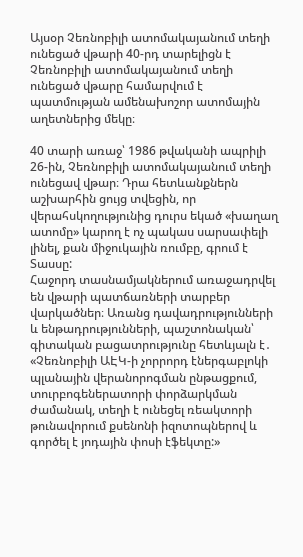Այսօր Չեռնոբիլի ատոմակայանում տեղի ունեցած վթարի 40-րդ տարելիցն է
Չեռնոբիլի ատոմակայանում տեղի ունեցած վթարը համարվում է պատմության ամենախոշոր ատոմային աղետներից մեկը։

40 տարի առաջ՝ 1986 թվականի ապրիլի 26-ին, Չեռնոբիլի ատոմակայանում տեղի ունեցավ վթար։ Դրա հետևանքներն աշխարհին ցույց տվեցին, որ վերահսկողությունից դուրս եկած «խաղաղ ատոմը» կարող է ոչ պակաս սարսափելի լինել, քան միջուկային ռումբը, գրում է Տասսը:
Հաջորդ տասնամյակներում առաջադրվել են վթարի պատճառների տարբեր վարկածներ։ Առանց դավադրությունների և ենթադրությունների, պաշտոնական՝ գիտական բացատրությունը հետևյալն է․ «Չեռնոբիլի ԱԷԿ-ի չորրորդ էներգաբլոկի պլանային վերանորոգման ընթացքում, տուրբոգեներատորի փորձարկման ժամանակ, տեղի է ունեցել ռեակտորի թունավորում քսենոնի իզոտոպներով և գործել է յոդային փոսի էֆեկտը:»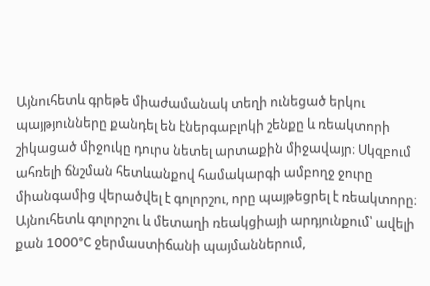Այնուհետև գրեթե միաժամանակ տեղի ունեցած երկու պայթյունները քանդել են էներգաբլոկի շենքը և ռեակտորի շիկացած միջուկը դուրս նետել արտաքին միջավայր։ Սկզբում ահռելի ճնշման հետևանքով համակարգի ամբողջ ջուրը միանգամից վերածվել է գոլորշու, որը պայթեցրել է ռեակտորը։ Այնուհետև գոլորշու և մետաղի ռեակցիայի արդյունքում՝ ավելի քան 1000°C ջերմաստիճանի պայմաններում,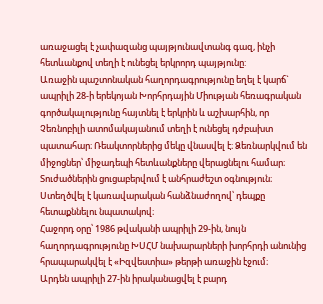առաջացել է չափազանց պայթյունավտանգ գազ, ինչի հետևանքով տեղի է ունեցել երկրորդ պայթյունը:
Առաջին պաշտոնական հաղորդագրությունը եղել է կարճ` ապրիլի 28-ի երեկոյան Խորհրդային Միության հեռագրական գործակալությունը հայտնել է երկրին և աշխարհին, որ Չեռնոբիլի ատոմակայանում տեղի է ունեցել դժբախտ պատահար։ Ռեակտորներից մեկը վնասվել է։ Ձեռնարկվում են միջոցներ՝ միջադեպի հետևանքները վերացնելու համար։ Տուժածներին ցուցաբերվում է անհրաժեշտ օգնություն։ Ստեղծվել է կառավարական հանձնաժողով՝ դեպքը հետաքննելու նպատակով։
Հաջորդ օրը՝ 1986 թվականի ապրիլի 29-ին, նույն հաղորդագրությունը ԽՍՀՄ նախարարների խորհրդի անունից հրապարակվել է «Իզվեստիա» թերթի առաջին էջում։
Արդեն ապրիլի 27-ին իրականացվել է բարդ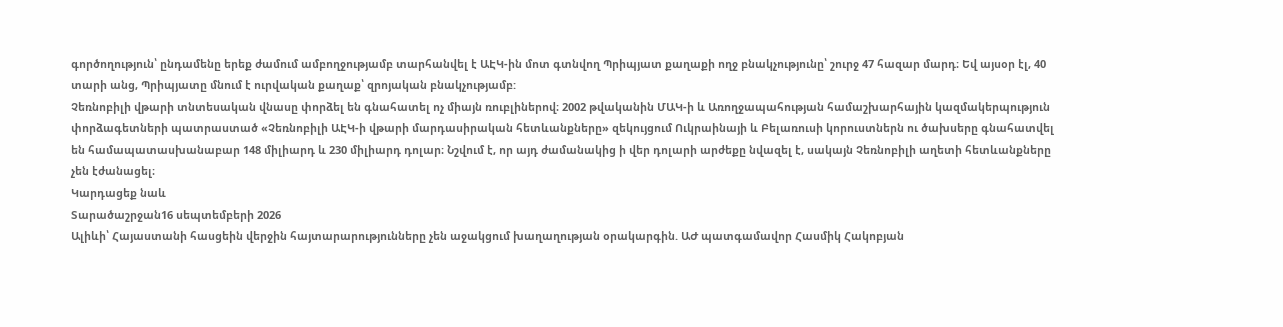գործողություն՝ ընդամենը երեք ժամում ամբողջությամբ տարհանվել է ԱԷԿ-ին մոտ գտնվող Պրիպյատ քաղաքի ողջ բնակչությունը՝ շուրջ 47 հազար մարդ։ Եվ այսօր էլ, 40 տարի անց, Պրիպյատը մնում է ուրվական քաղաք՝ զրոյական բնակչությամբ:
Չեռնոբիլի վթարի տնտեսական վնասը փորձել են գնահատել ոչ միայն ռուբլիներով։ 2002 թվականին ՄԱԿ-ի և Առողջապահության համաշխարհային կազմակերպություն փորձագետների պատրաստած «Չեռնոբիլի ԱԷԿ-ի վթարի մարդասիրական հետևանքները» զեկույցում Ուկրաինայի և Բելառուսի կորուստներն ու ծախսերը գնահատվել են համապատասխանաբար 148 միլիարդ և 230 միլիարդ դոլար։ Նշվում է, որ այդ ժամանակից ի վեր դոլարի արժեքը նվազել է, սակայն Չեռնոբիլի աղետի հետևանքները չեն էժանացել։
Կարդացեք նաև
Տարածաշրջան16 սեպտեմբերի 2026
Ալիևի՝ Հայաստանի հասցեին վերջին հայտարարությունները չեն աջակցում խաղաղության օրակարգին. ԱԺ պատգամավոր Հասմիկ Հակոբյան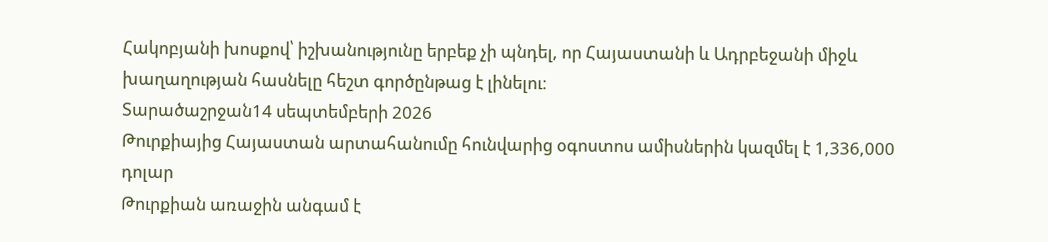Հակոբյանի խոսքով՝ իշխանությունը երբեք չի պնդել, որ Հայաստանի և Ադրբեջանի միջև խաղաղության հասնելը հեշտ գործընթաց է լինելու։
Տարածաշրջան14 սեպտեմբերի 2026
Թուրքիայից Հայաստան արտահանումը հունվարից օգոստոս ամիսներին կազմել է 1,336,000 դոլար
Թուրքիան առաջին անգամ է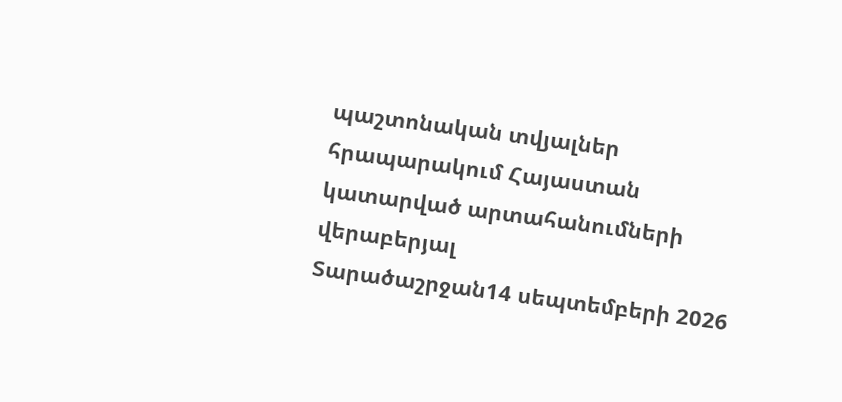պաշտոնական տվյալներ հրապարակում Հայաստան կատարված արտահանումների վերաբերյալ
Տարածաշրջան14 սեպտեմբերի 2026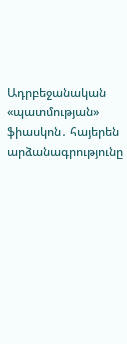Ադրբեջանական «պատմության» ֆիասկոն․ հայերեն արձանագրությունը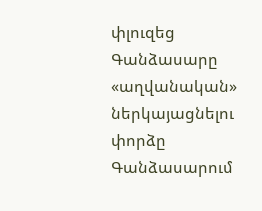փլուզեց Գանձասարը «աղվանական» ներկայացնելու փորձը
Գանձասարում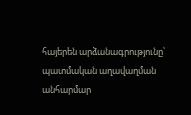հայերեն արձանագրությունը՝ պատմական աղավաղման անհարմար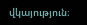վկայություն։